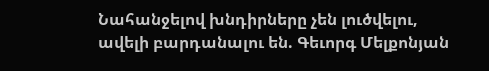Նահանջելով խնդիրները չեն լուծվելու, ավելի բարդանալու են. Գեւորգ Մելքոնյան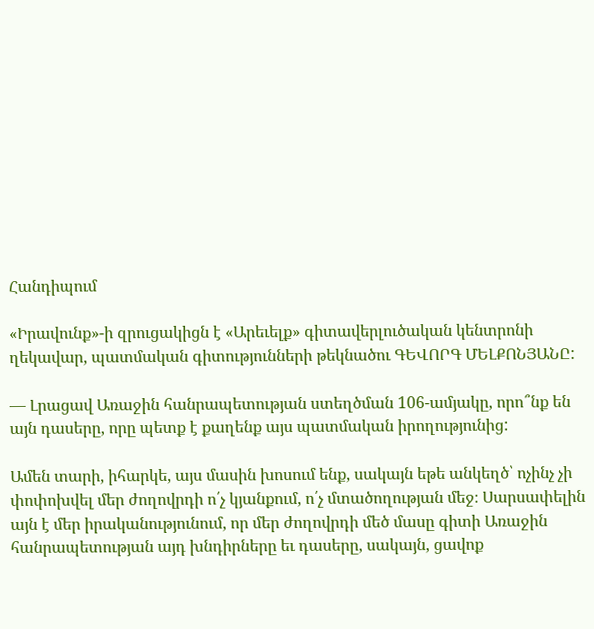Հանդիպում

«Իրավունք»-ի զրուցակիցն է «Արեւելք» գիտավերլուծական կենտրոնի ղեկավար, պատմական գիտությունների թեկնածու ԳԵՎՈՐԳ ՄԵԼՔՈՆՅԱՆԸ:

— Լրացավ Առաջին հանրապետության ստեղծման 106-ամյակը, որո՞նք են այն դասերը, որը պետք է քաղենք այս պատմական իրողությունից:

Ամեն տարի, իհարկե, այս մասին խոսում ենք, սակայն եթե անկեղծ՝ ոչինչ չի փոփոխվել մեր ժողովրդի ո՛չ կյանքում, ո՛չ մտածողության մեջ։ Սարսափելին այն է մեր իրականությունում, որ մեր ժողովրդի մեծ մասը գիտի Առաջին հանրապետության այդ խնդիրները եւ դասերը, սակայն, ցավոք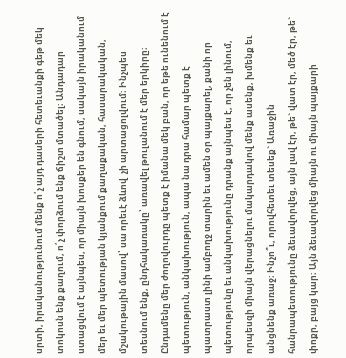սրտի, իրականությունում մենք ո՛չ այդ դասերի հետեւանքի գեթ մեկ տոկոսն ենք քաղում, ո՛չ փորձում ենք ճիշտ մտածել։ Անդադար ստացվում է այնպես, որ միայն խոսքեր են գնում, սակայն իրականում մեր եւ մեր պետության կյանքում քաղաքական, հասարակական, մշակութային մասով՝ սա որեւէ ձևով  չի արտացոլվում։ Ինչպես տեսնում ենք, ընդհակառակը՝ առավել թուլանում է մեր երկիրը։ Ընդամենը մեր ժողովուրդը պետք է իմանա մեկ բան, որ եթե ունենում է պետություն, անկախություն, ապա նա դրա համար պետք է պատրաստ լինի ամբողջ տարին եւ ամեն օր պայքարել, քանի որ պետությունը եւ անկախությունը դրանք այնպես է, որ չեն լինում, որպեսզի միայն վերացնելու մակարդակով մենք ասենք, խմենք եւ անցնենք առաջ։ Ինչո՞ւ, որովհետեւ տեսեք` Առաջին հանրապետությունը ձեւավորվեց, այն լավ էր, թե` վատ էր, մեծ էր, թե` փոքր, բայց կար։ Այն ձեւավորվեց միայն ու միայն պայքարի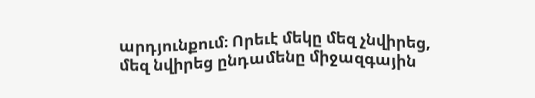արդյունքում։ Որեւէ մեկը մեզ չնվիրեց, մեզ նվիրեց ընդամենը միջազգային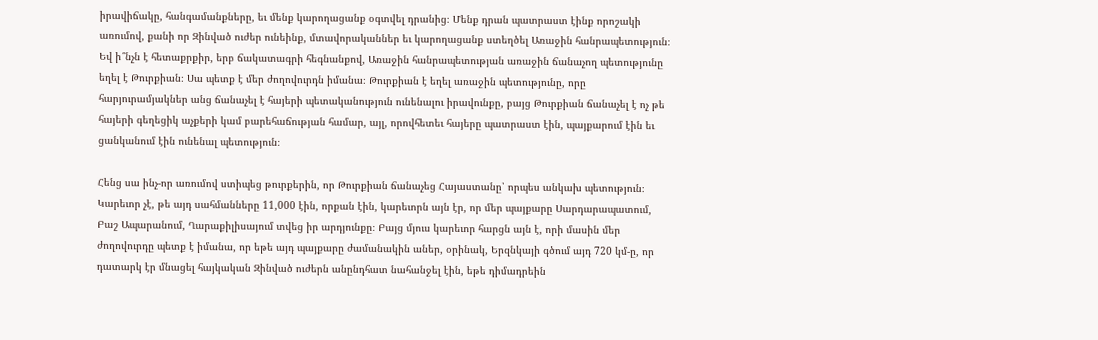իրավիճակը, հանգամանքները, եւ մենք կարողացանք օգտվել դրանից։ Մենք դրան պատրաստ էինք որոշակի առումով, քանի որ Զինված ուժեր ունեինք, մտավորականներ եւ կարողացանք ստեղծել Առաջին հանրապետություն։ Եվ ի՞նչն է հետաքրքիր, երբ ճակատագրի հեգնանքով, Առաջին հանրապետության առաջին ճանաչող պետությունը եղել է Թուրքիան։ Սա պետք է մեր ժողովուրդն իմանա։ Թուրքիան է եղել առաջին պետությունը, որը հարյուրամյակներ անց ճանաչել է հայերի պետականություն ունենալու իրավունքը, բայց Թուրքիան ճանաչել է ոչ թե հայերի գեղեցիկ աչքերի կամ բարեհաճության համար, այլ, որովհետեւ հայերը պատրաստ էին, պայքարում էին եւ ցանկանում էին ունենալ պետություն։

Հենց սա ինչ-որ առումով ստիպեց թուրքերին, որ Թուրքիան ճանաչեց Հայաստանը՝ որպես անկախ պետություն։ Կարեւոր չէ, թե այդ սահմանները 11,000 էին, որքան էին, կարեւորն այն էր, որ մեր պայքարը Սարդարապատում, Բաշ Ապարանում, Ղարաքիլիսայում տվեց իր արդյունքը։ Բայց մյուս կարեւոր հարցն այն է, որի մասին մեր ժողովուրդը պետք է իմանա, որ եթե այդ պայքարը ժամանակին աներ, օրինակ, Երզնկայի գծում այդ 720 կմ-ը, որ դատարկ էր մնացել հայկական Զինված ուժերն անընդհատ նահանջել էին, եթե դիմադրեին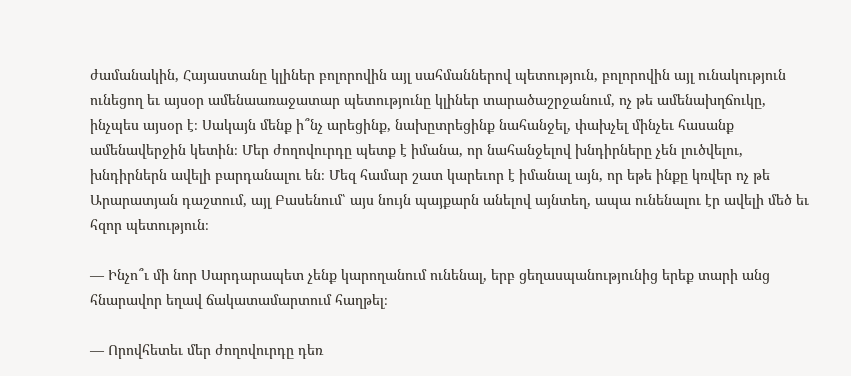ժամանակին, Հայաստանը կլիներ բոլորովին այլ սահմաններով պետություն, բոլորովին այլ ունակություն ունեցող եւ այսօր ամենաառաջատար պետությունը կլիներ տարածաշրջանում, ոչ թե ամենախղճուկը, ինչպես այսօր է։ Սակայն մենք ի՞նչ արեցինք, նախըտրեցինք նահանջել, փախչել մինչեւ հասանք ամենավերջին կետին։ Մեր ժողովուրդը պետք է իմանա, որ նահանջելով խնդիրները չեն լուծվելու, խնդիրներն ավելի բարդանալու են։ Մեզ համար շատ կարեւոր է իմանալ այն, որ եթե ինքը կռվեր ոչ թե Արարատյան դաշտում, այլ Բասենում՝ այս նույն պայքարն անելով այնտեղ, ապա ունենալու էր ավելի մեծ եւ հզոր պետություն։

— Ինչո՞ւ մի նոր Սարդարապետ չենք կարողանում ունենալ, երբ ցեղասպանությունից երեք տարի անց հնարավոր եղավ ճակատամարտում հաղթել։

— Որովհետեւ մեր ժողովուրդը դեռ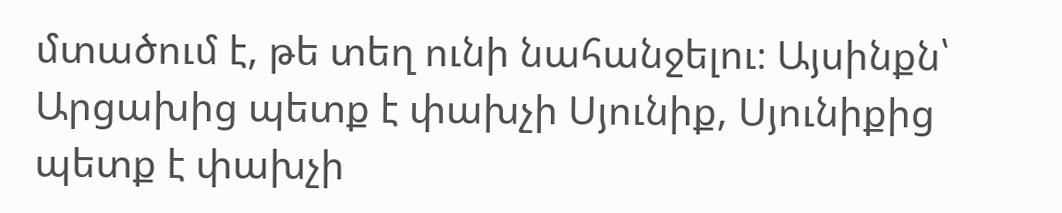մտածում է, թե տեղ ունի նահանջելու։ Այսինքն՝ Արցախից պետք է փախչի Սյունիք, Սյունիքից պետք է փախչի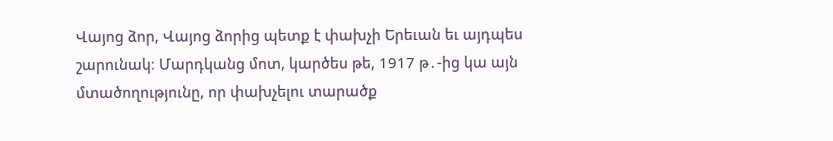Վայոց ձոր, Վայոց ձորից պետք է փախչի Երեւան եւ այդպես շարունակ։ Մարդկանց մոտ, կարծես թե, 1917 թ․-ից կա այն մտածողությունը, որ փախչելու տարածք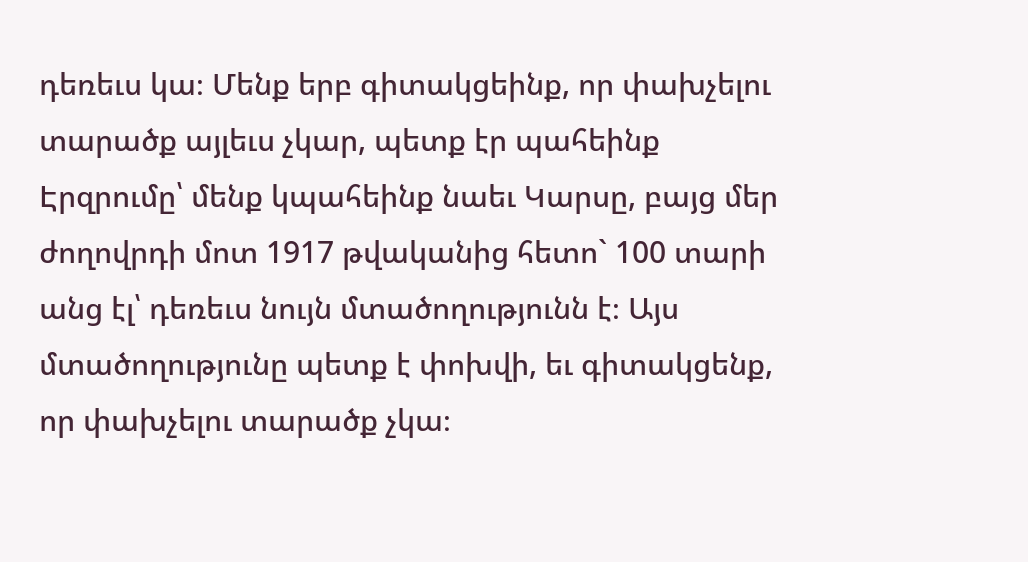դեռեւս կա։ Մենք երբ գիտակցեինք, որ փախչելու տարածք այլեւս չկար, պետք էր պահեինք Էրզրումը՝ մենք կպահեինք նաեւ Կարսը, բայց մեր ժողովրդի մոտ 1917 թվականից հետո` 100 տարի անց էլ՝ դեռեւս նույն մտածողությունն է։ Այս մտածողությունը պետք է փոխվի, եւ գիտակցենք, որ փախչելու տարածք չկա։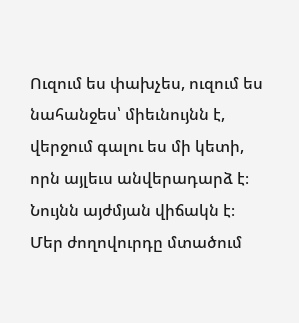Ուզում ես փախչես, ուզում ես նահանջես՝ միեւնույնն է, վերջում գալու ես մի կետի, որն այլեւս անվերադարձ է։ Նույնն այժմյան վիճակն է։ Մեր ժողովուրդը մտածում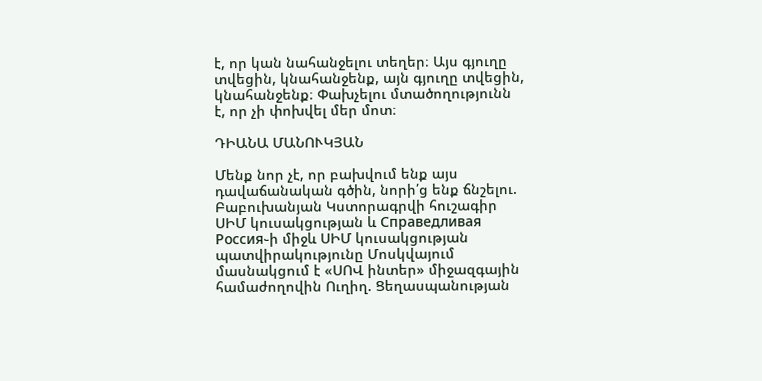է, որ կան նահանջելու տեղեր։ Այս գյուղը տվեցին, կնահանջենք, այն գյուղը տվեցին, կնահանջենք։ Փախչելու մտածողությունն է, որ չի փոխվել մեր մոտ։

ԴԻԱՆԱ ՄԱՆՈՒԿՅԱՆ

Մենք նոր չէ, որ բախվում ենք այս դավաճանական գծին, նորի՛ց ենք ճնշելու. Բաբուխանյան Կստորագրվի հուշագիր ՍԻՄ կուսակցության և Справедливая Россия֊ի միջև ՍԻՄ կուսակցության պատվիրակությունը Մոսկվայում մասնակցում է «ՍՈՎ ինտեր» միջազգային համաժողովին Ուղիղ. Ցեղասպանության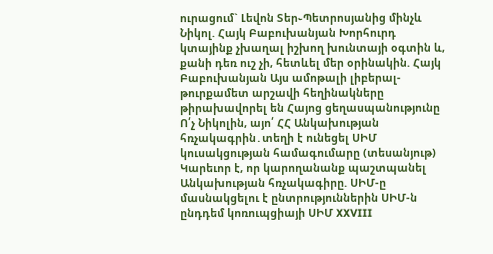ուրացում` Լեվոն Տեր֊Պետրոսյանից մինչև Նիկոլ. Հայկ Բաբուխանյան Խորհուրդ կտայինք չխաղալ իշխող խունտայի օգտին և, քանի դեռ ուշ չի, հետևել մեր օրինակին. Հայկ Բաբուխանյան Այս ամոթալի լիբերալ-թուրքամետ արշավի հեղինակները թիրախավորել են Հայոց ցեղասպանությունը Ո՛չ Նիկոլին, այո՛ ՀՀ Անկախության հռչակագրին․տեղի է ունեցել ՍԻՄ կուսակցության համագումարը (տեսանյութ) Կարեւոր է, որ կարողանանք պաշտպանել Անկախության հռչակագիրը. ՍԻՄ-ը մասնակցելու է ընտրություններին ՍԻՄ-ն ընդդեմ կոռուպցիայի ՍԻՄ XXVIII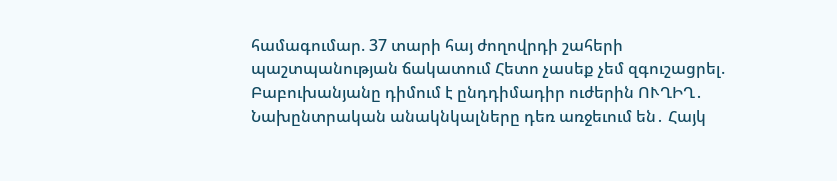համագումար. 37 տարի հայ ժողովրդի շահերի պաշտպանության ճակատում Հետո չասեք չեմ զգուշացրել. Բաբուխանյանը դիմում է ընդդիմադիր ուժերին ՈՒՂԻՂ․ Նախընտրական անակնկալները դեռ առջեւում են․ Հայկ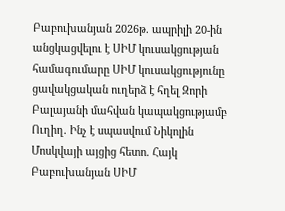Բաբուխանյան 2026թ. ապրիլի 20-ին անցկացվելու է ՍԻՄ կուսակցության համագումարը ՍԻՄ կուսակցությունը ցավակցական ուղերձ է հղել Զորի Բալայանի մահվան կապակցությամբ Ուղիղ. Ինչ է սպասվում Նիկոլին Մոսկվայի այցից հետո. Հայկ Բաբուխանյան ՍԻՄ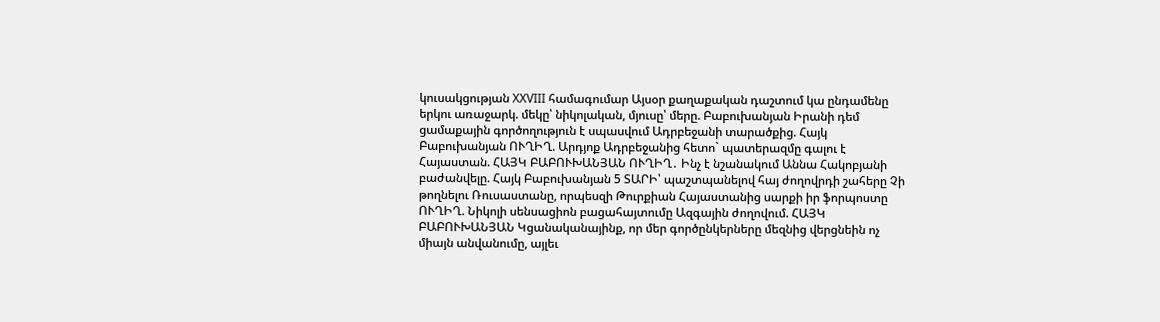կուսակցության XXVIII համագումար Այսօր քաղաքական դաշտում կա ընդամենը երկու առաջարկ. մեկը՝ նիկոլական, մյուսը՝ մերը. Բաբուխանյան Իրանի դեմ ցամաքային գործողություն է սպասվում Ադրբեջանի տարածքից. Հայկ Բաբուխանյան ՈՒՂԻՂ. Արդյոք Ադրբեջանից հետո` պատերազմը գալու է Հայաստան. ՀԱՅԿ ԲԱԲՈՒԽԱՆՅԱՆ ՈՒՂԻՂ․ Ինչ է նշանակում Աննա Հակոբյանի բաժանվելը. Հայկ Բաբուխանյան 5 ՏԱՐԻ՝ պաշտպանելով հայ ժողովրդի շահերը Չի թողնելու Ռուսաստանը, որպեսզի Թուրքիան Հայաստանից սարքի իր ֆորպոստը ՈՒՂԻՂ. Նիկոլի սենսացիոն բացահայտումը Ազգային ժողովում. ՀԱՅԿ ԲԱԲՈՒԽԱՆՅԱՆ Կցանականայինք, որ մեր գործընկերները մեզնից վերցնեին ոչ միայն անվանումը, այլեւ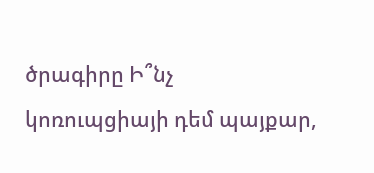ծրագիրը Ի՞նչ կոռուպցիայի դեմ պայքար,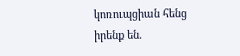կոռուպցիան հենց իրենք են.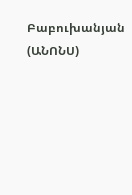Բաբուխանյան (ԱՆՈՆՍ)